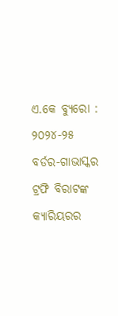ଏ.କେ ବ୍ୟୁରୋ : ୨୦୨୪-୨୫ ବର୍ଡର-ଗାଭାସ୍କର ଟ୍ରଫି ବିରାଟଙ୍କ କ୍ୟାରିୟରର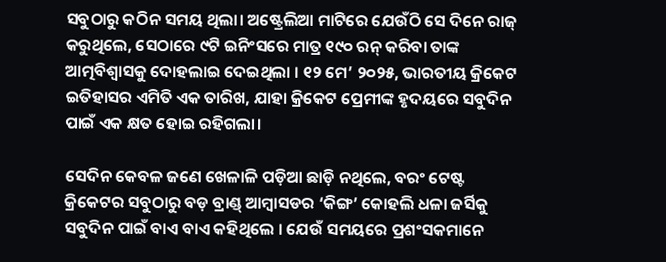ସବୁଠାରୁ କଠିନ ସମୟ ଥିଲା। ଅଷ୍ଟ୍ରେଲିଆ ମାଟିରେ ଯେଉଁଠି ସେ ଦିନେ ରାଜ୍ କରୁଥିଲେ, ସେଠାରେ ୯ଟି ଇନିଂସରେ ମାତ୍ର ୧୯୦ ରନ୍ କରିବା ତାଙ୍କ ଆତ୍ମବିଶ୍ୱାସକୁ ଦୋହଲାଇ ଦେଇଥିଲା । ୧୨ ମେ’ ୨୦୨୫, ଭାରତୀୟ କ୍ରିକେଟ ଇତିହାସର ଏମିତି ଏକ ତାରିଖ, ଯାହା କ୍ରିକେଟ ପ୍ରେମୀଙ୍କ ହୃଦୟରେ ସବୁଦିନ ପାଇଁ ଏକ କ୍ଷତ ହୋଇ ରହିଗଲା।

ସେଦିନ କେବଳ ଜଣେ ଖେଳାଳି ପଡ଼ିଆ ଛାଡ଼ି ନଥିଲେ, ବରଂ ଟେଷ୍ଟ କ୍ରିକେଟର ସବୁଠାରୁ ବଡ଼ ବ୍ରାଣ୍ଡ୍ ଆମ୍ବାସଡର ‘କିଙ୍ଗ’ କୋହଲି ଧଳା ଜର୍ସିକୁ ସବୁଦିନ ପାଇଁ ବାଏ ବାଏ କହିଥିଲେ । ଯେଉଁ ସମୟରେ ପ୍ରଶଂସକମାନେ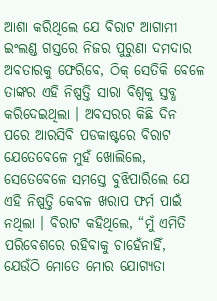ଆଶା କରିଥିଲେ ଯେ ବିରାଟ ଆଗାମୀ ଇଂଲଣ୍ଡ ଗସ୍ତରେ ନିଜର ପୁରୁଣା ଦମଦାର ଅବତାରକୁ ଫେରିବେ, ଠିକ୍ ସେତିକି ବେଳେ ତାଙ୍କର ଏହି ନିଷ୍ପତ୍ତି ସାରା ବିଶ୍ୱକୁ ସ୍ତବ୍ଧ କରିଦେଇଥିଲା । ଅବସରର କିଛି ଦିନ ପରେ ଆରସିବି ପଡକାଷ୍ଟରେ ବିରାଟ ଯେତେବେଳେ ମୁହଁ ଖୋଲିଲେ, ସେତେବେଳେ ସମସ୍ତେ ବୁଝିପାରିଲେ ଯେ ଏହି ନିଷ୍ପତ୍ତି କେବଳ ଖରାପ ଫର୍ମ ପାଇଁ ନଥିଲା । ବିରାଟ କହିଥିଲେ, “ମୁଁ ଏମିତି ପରିବେଶରେ ରହିବାକୁ ଚାହେଁନାହିଁ, ଯେଉଁଠି ମୋତେ ମୋର ଯୋଗ୍ୟତା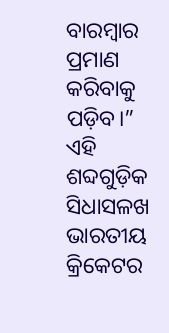ବାରମ୍ବାର ପ୍ରମାଣ କରିବାକୁ ପଡ଼ିବ।” ଏହି ଶବ୍ଦଗୁଡ଼ିକ ସିଧାସଳଖ ଭାରତୀୟ କ୍ରିକେଟର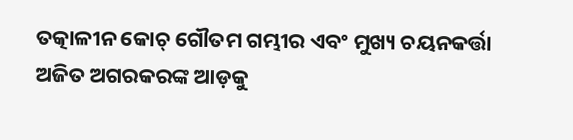ତତ୍କାଳୀନ କୋଚ୍ ଗୌତମ ଗମ୍ଭୀର ଏବଂ ମୁଖ୍ୟ ଚୟନକର୍ତ୍ତା ଅଜିତ ଅଗରକରଙ୍କ ଆଡ଼କୁ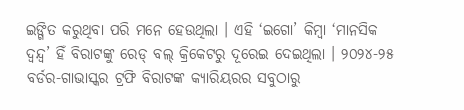ଇଙ୍ଗିତ କରୁଥିବା ପରି ମନେ ହେଉଥିଲା । ଏହି ‘ଇଗୋ’ କିମ୍ବା ‘ମାନସିକ ଦ୍ୱନ୍ଦ୍ୱ’ ହିଁ ବିରାଟଙ୍କୁ ରେଡ୍ ବଲ୍ କ୍ରିକେଟରୁ ଦୂରେଇ ଦେଇଥିଲା । ୨୦୨୪-୨୫ ବର୍ଡର-ଗାଭାସ୍କର ଟ୍ରଫି ବିରାଟଙ୍କ କ୍ୟାରିୟରର ସବୁଠାରୁ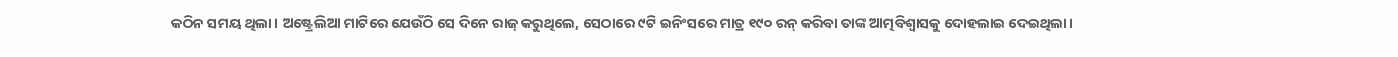କଠିନ ସମୟ ଥିଲା। ଅଷ୍ଟ୍ରେଲିଆ ମାଟିରେ ଯେଉଁଠି ସେ ଦିନେ ରାଜ୍ କରୁଥିଲେ, ସେଠାରେ ୯ଟି ଇନିଂସରେ ମାତ୍ର ୧୯୦ ରନ୍ କରିବା ତାଙ୍କ ଆତ୍ମବିଶ୍ୱାସକୁ ଦୋହଲାଇ ଦେଇଥିଲା।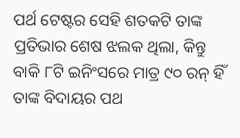ପର୍ଥ ଟେଷ୍ଟର ସେହି ଶତକଟି ତାଙ୍କ ପ୍ରତିଭାର ଶେଷ ଝଲକ ଥିଲା, କିନ୍ତୁ ବାକି ୮ଟି ଇନିଂସରେ ମାତ୍ର ୯୦ ରନ୍ ହିଁ ତାଙ୍କ ବିଦାୟର ପଥ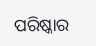ପରିଷ୍କାର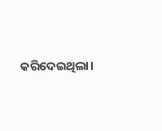କରିଦେଇଥିଲା।